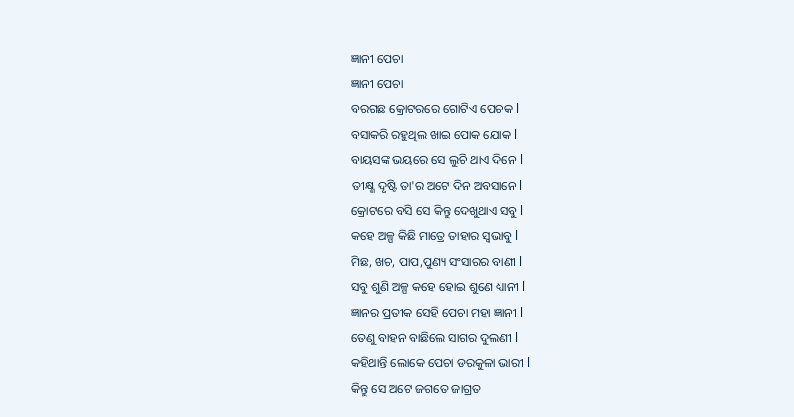ଜ୍ଞାନୀ ପେଚା
ଜ୍ଞାନୀ ପେଚା
ବରଗଛ କ୍ରୋଟରରେ ଗୋଟିଏ ପେଚକ l
ବସାକରି ରହୁଥିଲ ଖାଇ ପୋକ ଯୋକ l
ବାୟସଙ୍କ ଭୟରେ ସେ ଲୁଚି ଥାଏ ଦିନେ l
ତୀକ୍ଷ୍ଣ ଦୃଷ୍ଟି ତା'ର ଅଟେ ଦିନ ଅବସାନେ l
କ୍ରୋଟରେ ବସି ସେ କିନ୍ତୁ ଦେଖୁଥାଏ ସବୁ l
କହେ ଅଳ୍ପ କିଛି ମାତ୍ରେ ତାହାର ସ୍ୱଭାବୁ l
ମିଛ, ଖଚ, ପାପ,ପୁଣ୍ୟ ସଂସାରର ବାଣୀ l
ସବୁ ଶୁଣି ଅଳ୍ପ କହେ ହୋଇ ଶୁଣେ ଧ୍ୟାନୀ l
ଜ୍ଞାନର ପ୍ରତୀକ ସେହି ପେଚା ମହା ଜ୍ଞାନୀ l
ତେଣୁ ବାହନ ବାଛିଲେ ସାଗର ଦୁଲଣୀ l
କହିଥାନ୍ତି ଲୋକେ ପେଚା ଡରକୁଳା ଭାରୀ l
କିନ୍ତୁ ସେ ଅଟେ ଜଗତେ ଜାଗ୍ରତ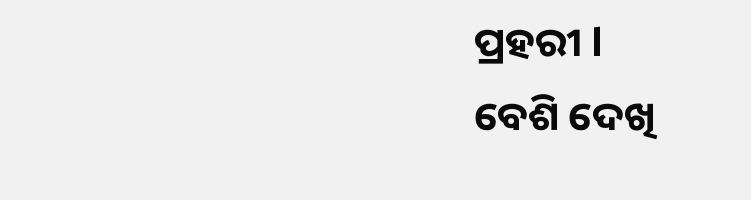ପ୍ରହରୀ l
ବେଶି ଦେଖି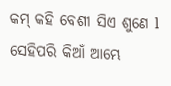କମ୍ କହି ବେଶୀ ସିଏ ଶୁଣେ l
ସେହିପରି କିଆଁ ଆମ୍ଭେ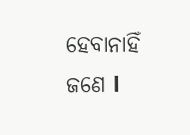ହେବାନାହିଁ ଜଣେ l